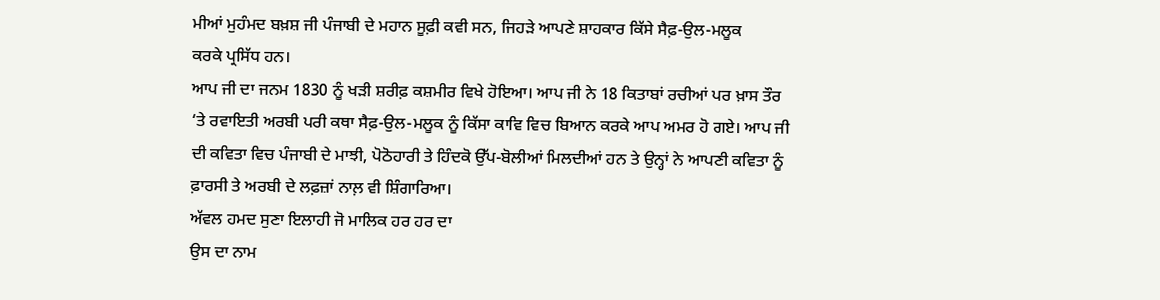ਮੀਆਂ ਮੁਹੰਮਦ ਬਖ਼ਸ਼ ਜੀ ਪੰਜਾਬੀ ਦੇ ਮਹਾਨ ਸੂਫ਼ੀ ਕਵੀ ਸਨ, ਜਿਹੜੇ ਆਪਣੇ ਸ਼ਾਹਕਾਰ ਕਿੱਸੇ ਸੈਫ਼-ਉਲ-ਮਲੂਕ
ਕਰਕੇ ਪ੍ਰਸਿੱਧ ਹਨ।
ਆਪ ਜੀ ਦਾ ਜਨਮ 1830 ਨੂੰ ਖੜੀ ਸ਼ਰੀਫ਼ ਕਸ਼ਮੀਰ ਵਿਖੇ ਹੋਇਆ। ਆਪ ਜੀ ਨੇ 18 ਕਿਤਾਬਾਂ ਰਚੀਆਂ ਪਰ ਖ਼ਾਸ ਤੌਰ ‘ਤੇ ਰਵਾਇਤੀ ਅਰਬੀ ਪਰੀ ਕਥਾ ਸੈਫ਼-ਉਲ-ਮਲੂਕ ਨੂੰ ਕਿੱਸਾ ਕਾਵਿ ਵਿਚ ਬਿਆਨ ਕਰਕੇ ਆਪ ਅਮਰ ਹੋ ਗਏ। ਆਪ ਜੀ ਦੀ ਕਵਿਤਾ ਵਿਚ ਪੰਜਾਬੀ ਦੇ ਮਾਝੀ, ਪੋਠੋਹਾਰੀ ਤੇ ਹਿੰਦਕੋ ਉੱਪ-ਬੋਲੀਆਂ ਮਿਲਦੀਆਂ ਹਨ ਤੇ ਉਨ੍ਹਾਂ ਨੇ ਆਪਣੀ ਕਵਿਤਾ ਨੂੰ ਫ਼ਾਰਸੀ ਤੇ ਅਰਬੀ ਦੇ ਲਫ਼ਜ਼ਾਂ ਨਾਲ਼ ਵੀ ਸ਼ਿੰਗਾਰਿਆ।
ਅੱਵਲ ਹਮਦ ਸੁਣਾ ਇਲਾਹੀ ਜੋ ਮਾਲਿਕ ਹਰ ਹਰ ਦਾ
ਉਸ ਦਾ ਨਾਮ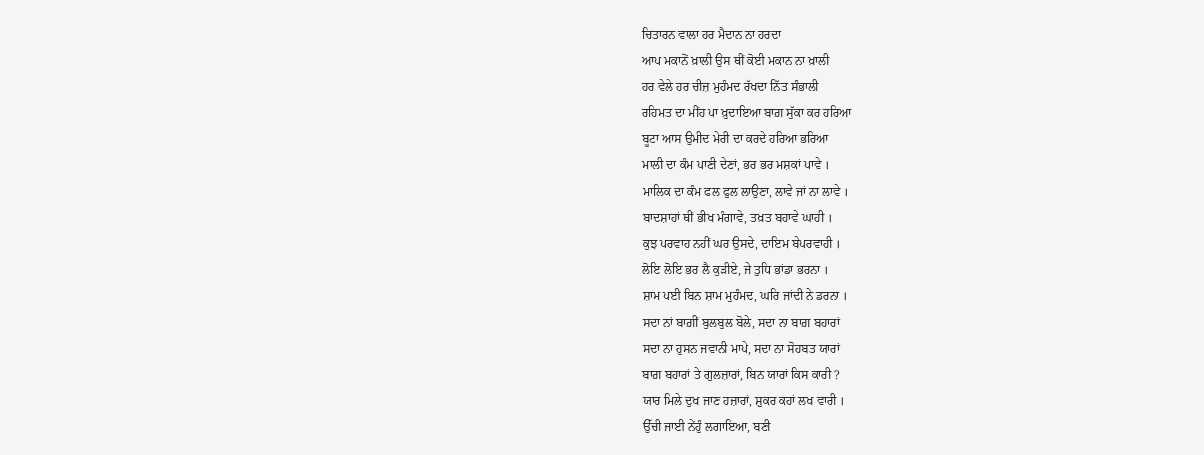ਚਿਤਾਰਨ ਵਾਲਾ ਹਰ ਮੈਦਾਨ ਨਾ ਹਰਦਾ
ਆਪ ਮਕਾਨੋਂ ਖ਼ਾਲੀ ਉਸ ਥੀਂ ਕੋਈ ਮਕਾਨ ਨਾ ਖ਼ਾਲੀ
ਹਰ ਵੇਲੇ ਹਰ ਚੀਜ਼ ਮੁਹੰਮਦ ਰੱਖਦਾ ਨਿੱਤ ਸੰਭਾਲੀ
ਰਹਿਮਤ ਦਾ ਮੀਂਹ ਪਾ ਖ਼ੁਦਾਇਆ ਬਾਗ਼ ਸੁੱਕਾ ਕਰ ਹਰਿਆ
ਬੂਟਾ ਆਸ ਉਮੀਦ ਮੇਰੀ ਦਾ ਕਰਦੇ ਹਰਿਆ ਭਰਿਆ
ਮਾਲੀ ਦਾ ਕੰਮ ਪਾਣੀ ਦੇਣਾਂ, ਭਰ ਭਰ ਮਸ਼ਕਾਂ ਪਾਵੇ ।
ਮਾਲਿਕ ਦਾ ਕੰਮ ਫਲ ਫੁਲ ਲਾਉਣਾ, ਲਾਵੇ ਜਾਂ ਨਾ ਲਾਵੇ ।
ਬਾਦਸ਼ਾਹਾਂ ਥੀਂ ਭੀਖ ਮੰਗਾਵੇ, ਤਖ਼ਤ ਬਹਾਵੇ ਘਾਹੀ ।
ਕੁਝ ਪਰਵਾਹ ਨਹੀਂ ਘਰ ਉਸਦੇ, ਦਾਇਮ ਬੇਪਰਵਾਹੀ ।
ਲੋਇ ਲੋਇ ਭਰ ਲੈ ਕੁੜੀਏ, ਜੇ ਤੁਧਿ ਭਾਂਡਾ ਭਰਨਾ ।
ਸ਼ਾਮ ਪਈ ਬਿਨ ਸ਼ਾਮ ਮੁਹੰਮਦ, ਘਰਿ ਜਾਂਦੀ ਨੇ ਡਰਨਾ ।
ਸਦਾ ਨਾਂ ਬਾਗ਼ੀਂ ਬੁਲਬੁਲ ਬੋਲੇ, ਸਦਾ ਨਾ ਬਾਗ਼ ਬਹਾਰਾਂ
ਸਦਾ ਨਾ ਹੁਸਨ ਜਵਾਨੀ ਮਾਪੇ, ਸਦਾ ਨਾ ਸੋਹਬਤ ਯਾਰਾਂ
ਬਾਗ਼ ਬਹਾਰਾਂ ਤੇ ਗੁਲਜ਼ਾਰਾਂ, ਬਿਨ ਯਾਰਾਂ ਕਿਸ ਕਾਰੀ ?
ਯਾਰ ਮਿਲੇ ਦੁਖ ਜਾਣ ਹਜ਼ਾਰਾਂ, ਸ਼ੁਕਰ ਕਹਾਂ ਲਖ ਵਾਰੀ ।
ਉੱਚੀ ਜਾਈ ਨੇਂਹੁੰ ਲਗਾਇਆ, ਬਣੀ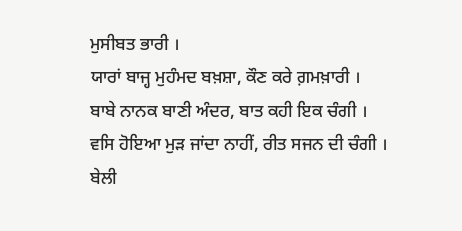ਮੁਸੀਬਤ ਭਾਰੀ ।
ਯਾਰਾਂ ਬਾਜ੍ਹ ਮੁਹੰਮਦ ਬਖ਼ਸ਼ਾ, ਕੌਣ ਕਰੇ ਗ਼ਮਖ਼ਾਰੀ ।
ਬਾਬੇ ਨਾਨਕ ਬਾਣੀ ਅੰਦਰ, ਬਾਤ ਕਹੀ ਇਕ ਚੰਗੀ ।
ਵਸਿ ਹੋਇਆ ਮੁੜ ਜਾਂਦਾ ਨਾਹੀਂ, ਰੀਤ ਸਜਨ ਦੀ ਚੰਗੀ ।
ਬੇਲੀ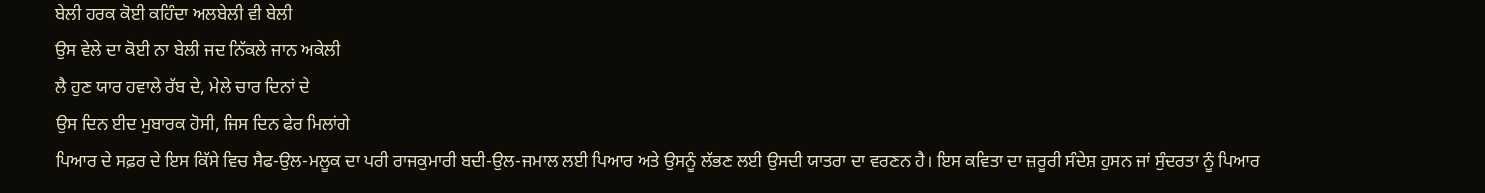ਬੇਲੀ ਹਰਕ ਕੋਈ ਕਹਿੰਦਾ ਅਲਬੇਲੀ ਵੀ ਬੇਲੀ
ਉਸ ਵੇਲੇ ਦਾ ਕੋਈ ਨਾ ਬੇਲੀ ਜਦ ਨਿੱਕਲੇ ਜਾਨ ਅਕੇਲੀ
ਲੈ ਹੁਣ ਯਾਰ ਹਵਾਲੇ ਰੱਬ ਦੇ, ਮੇਲੇ ਚਾਰ ਦਿਨਾਂ ਦੇ
ਉਸ ਦਿਨ ਈਦ ਮੁਬਾਰਕ ਹੋਸੀ, ਜਿਸ ਦਿਨ ਫੇਰ ਮਿਲਾਂਗੇ
ਪਿਆਰ ਦੇ ਸਫ਼ਰ ਦੇ ਇਸ ਕਿੱਸੇ ਵਿਚ ਸੈਫ-ਉਲ-ਮਲੂਕ ਦਾ ਪਰੀ ਰਾਜਕੁਮਾਰੀ ਬਦੀ-ਉਲ-ਜਮਾਲ ਲਈ ਪਿਆਰ ਅਤੇ ਉਸਨੂੰ ਲੱਭਣ ਲਈ ਉਸਦੀ ਯਾਤਰਾ ਦਾ ਵਰਣਨ ਹੈ। ਇਸ ਕਵਿਤਾ ਦਾ ਜ਼ਰੂਰੀ ਸੰਦੇਸ਼ ਹੁਸਨ ਜਾਂ ਸੁੰਦਰਤਾ ਨੂੰ ਪਿਆਰ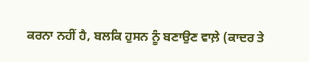ਕਰਨਾ ਨਹੀਂ ਹੈ, ਬਲਕਿ ਹੁਸਨ ਨੂੰ ਬਣਾਉਣ ਵਾਲ਼ੇ (ਕਾਦਰ ਤੇ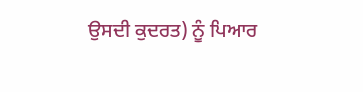ਉਸਦੀ ਕੁਦਰਤ) ਨੂੰ ਪਿਆਰ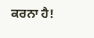ਕਰਨਾ ਹੈ!